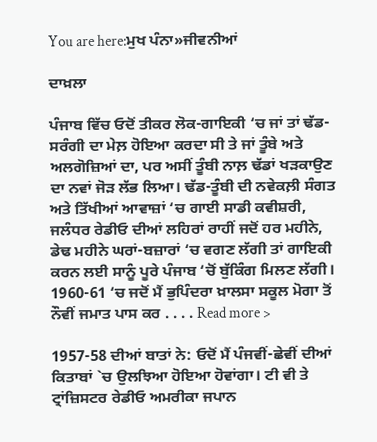You are here:ਮੁਖ ਪੰਨਾ»ਜੀਵਨੀਆਂ

ਦਾਖ਼ਲਾ

ਪੰਜਾਬ ਵਿੱਚ ਓਦੋਂ ਤੀਕਰ ਲੋਕ-ਗਾਇਕੀ ‘ਚ ਜਾਂ ਤਾਂ ਢੱਡ-ਸਰੰਗੀ ਦਾ ਮੇਲ਼ ਹੋਇਆ ਕਰਦਾ ਸੀ ਤੇ ਜਾਂ ਤੂੰਬੇ ਅਤੇ ਅਲਗੋਜ਼ਿਆਂ ਦਾ, ਪਰ ਅਸੀਂ ਤੂੰਬੀ ਨਾਲ਼ ਢੱਡਾਂ ਖੜਕਾਉਣ ਦਾ ਨਵਾਂ ਜੋੜ ਲੱਭ ਲਿਆ। ਢੱਡ-ਤੂੰਬੀ ਦੀ ਨਵੇਕਲ਼ੀ ਸੰਗਤ ਅਤੇ ਤਿੱਖੀਆਂ ਆਵਾਜ਼ਾਂ ‘ਚ ਗਾਈ ਸਾਡੀ ਕਵੀਸ਼ਰੀ, ਜਲੰਧਰ ਰੇਡੀਓ ਦੀਆਂ ਲਹਿਰਾਂ ਰਾਹੀਂ ਜਦੋਂ ਹਰ ਮਹੀਨੇ, ਡੇਢ ਮਹੀਨੇ ਘਰਾਂ-ਬਜ਼ਾਰਾਂ ‘ਚ ਵਗਣ ਲੱਗੀ ਤਾਂ ਗਾਇਕੀ ਕਰਨ ਲਈ ਸਾਨੂੰ ਪੂਰੇ ਪੰਜਾਬ ‘ਚੋਂ ਬੁੱਕਿੰਗ ਮਿਲਣ ਲੱਗੀ। 1960-61 ‘ਚ ਜਦੋਂ ਮੈਂ ਭੁਪਿੰਦਰਾ ਖ਼ਾਲਸਾ ਸਕੂਲ ਮੋਗਾ ਤੋਂ ਨੌਵੀਂ ਜਮਾਤ ਪਾਸ ਕਰ . . . . Read more >

1957-58 ਦੀਆਂ ਬਾਤਾਂ ਨੇ: ਓਦੋਂ ਮੈਂ ਪੰਜਵੀਂ-ਛੇਵੀਂ ਦੀਆਂ ਕਿਤਾਬਾਂ `ਚ ਉਲਝਿਆ ਹੋਇਆ ਹੋਵਾਂਗਾ। ਟੀ ਵੀ ਤੇ ਟ੍ਰਾਂਜ਼ਿਸਟਰ ਰੇਡੀਓ ਅਮਰੀਕਾ ਜਪਾਨ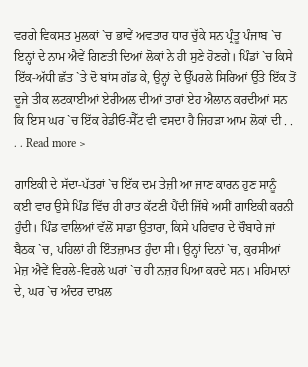ਵਰਗੇ ਵਿਕਸਤ ਮੁਲਕਾਂ `ਚ ਭਾਵੇਂ ਅਵਤਾਰ ਧਾਰ ਚੁੱਕੇ ਸਨ ਪ੍ਰੰਤੂ ਪੰਜਾਬ `ਚ ਇਨ੍ਹਾਂ ਦੇ ਨਾਮ ਐਵੇਂ ਗਿਣਤੀ ਦਿਆਂ ਲੋਕਾਂ ਨੇ ਹੀ ਸੁਣੇ ਹੋਣਗੇ। ਪਿੰਡਾਂ `ਚ ਕਿਸੇ ਇੱਕ-ਅੱਧੀ ਛੱਤ `ਤੇ ਦੋ ਬਾਂਸ ਗੱਡ ਕੇ, ਉਨ੍ਹਾਂ ਦੇ ਉੱਪਰਲੇ ਸਿਰਿਆਂ ਉੱਤੇ ਇੱਕ ਤੋਂ ਦੂਜੇ ਤੀਕ ਲਟਕਾਈਆਂ ਏਰੀਅਲ ਦੀਆਂ ਤਾਰਾਂ ਏਹ ਐਲਾਨ ਕਰਦੀਆਂ ਸਨ ਕਿ ਇਸ ਘਰ `ਚ ਇੱਕ ਰੇਡੀਓ-ਸੈੱਟ ਵੀ ਵਸਦਾ ਹੈ ਜਿਹੜਾ ਆਮ ਲੋਕਾਂ ਦੀ . . . . Read more >

ਗਾਇਕੀ ਦੇ ਸੱਦਾ-ਪੱਤਰਾਂ `ਚ ਇੱਕ ਦਮ ਤੇਜ਼ੀ ਆ ਜਾਣ ਕਾਰਨ ਹੁਣ ਸਾਨੂੰ ਕਈ ਵਾਰ ਉਸੇ ਪਿੰਡ ਵਿੱਚ ਹੀ ਰਾਤ ਕੱਟਣੀ ਪੈਂਦੀ ਜਿੱਥੇ ਅਸੀਂ ਗਾਇਕੀ ਕਰਨੀ ਹੁੰਦੀ। ਪਿੰਡ ਵਾਲਿਆਂ ਵੱਲੋਂ ਸਾਡਾ ਉਤਾਰਾ, ਕਿਸੇ ਪਰਿਵਾਰ ਦੇ ਚੌਬਾਰੇ ਜਾਂ ਬੈਠਕ `ਚ, ਪਹਿਲਾਂ ਹੀ ਇੰਤਜ਼ਾਮਤ ਹੁੰਦਾ ਸੀ। ਉਨ੍ਹਾਂ ਦਿਨਾਂ `ਚ, ਕੁਰਸੀਆਂ ਮੇਜ਼ ਐਵੇਂ ਵਿਰਲੇ-ਵਿਰਲੇ ਘਰਾਂ `ਚ ਹੀ ਨਜ਼ਰ ਪਿਆ ਕਰਦੇ ਸਨ। ਮਹਿਮਾਨਾਂ ਦੇ, ਘਰ `ਚ ਅੰਦਰ ਦਾਖ਼ਲ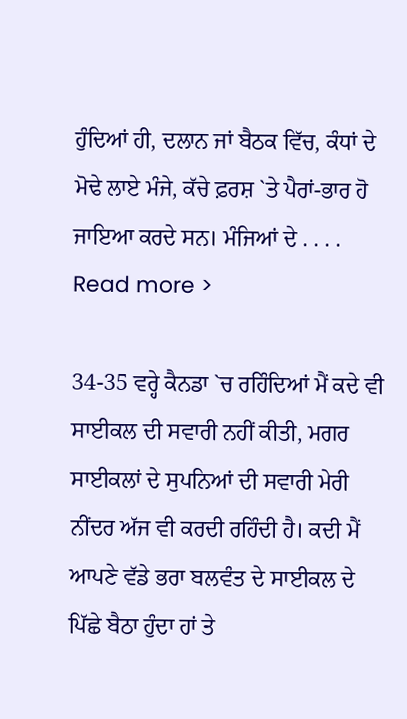ਹੁੰਦਿਆਂ ਹੀ, ਦਲਾਨ ਜਾਂ ਬੈਠਕ ਵਿੱਚ, ਕੰਧਾਂ ਦੇ ਮੋਢੇ ਲਾਏ ਮੰਜੇ, ਕੱਚੇ ਫ਼ਰਸ਼ `ਤੇ ਪੈਰਾਂ-ਭਾਰ ਹੋ ਜਾਇਆ ਕਰਦੇ ਸਨ। ਮੰਜਿਆਂ ਦੇ . . . . Read more >

34-35 ਵਰ੍ਹੇ ਕੈਨਡਾ `ਚ ਰਹਿੰਦਿਆਂ ਮੈਂ ਕਦੇ ਵੀ ਸਾਈਕਲ ਦੀ ਸਵਾਰੀ ਨਹੀਂ ਕੀਤੀ, ਮਗਰ ਸਾਈਕਲਾਂ ਦੇ ਸੁਪਨਿਆਂ ਦੀ ਸਵਾਰੀ ਮੇਰੀ ਨੀਂਦਰ ਅੱਜ ਵੀ ਕਰਦੀ ਰਹਿੰਦੀ ਹੈ। ਕਦੀ ਮੈਂ ਆਪਣੇ ਵੱਡੇ ਭਰਾ ਬਲਵੰਤ ਦੇ ਸਾਈਕਲ ਦੇ ਪਿੱਛੇ ਬੈਠਾ ਹੁੰਦਾ ਹਾਂ ਤੇ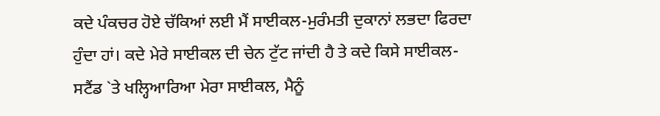ਕਦੇ ਪੰਕਚਰ ਹੋਏ ਚੱਕਿਆਂ ਲਈ ਮੈਂ ਸਾਈਕਲ-ਮੁਰੰਮਤੀ ਦੁਕਾਨਾਂ ਲਭਦਾ ਫਿਰਦਾ ਹੁੰਦਾ ਹਾਂ। ਕਦੇ ਮੇਰੇ ਸਾਈਕਲ ਦੀ ਚੇਨ ਟੁੱਟ ਜਾਂਦੀ ਹੈ ਤੇ ਕਦੇ ਕਿਸੇ ਸਾਈਕਲ-ਸਟੈਂਡ `ਤੇ ਖਲ੍ਹਿਆਰਿਆ ਮੇਰਾ ਸਾਈਕਲ, ਮੈਨੂੰ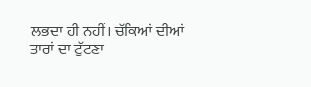ਲਭਦਾ ਹੀ ਨਹੀਂ। ਚੱਕਿਆਂ ਦੀਆਂ ਤਾਰਾਂ ਦਾ ਟੁੱਟਣਾ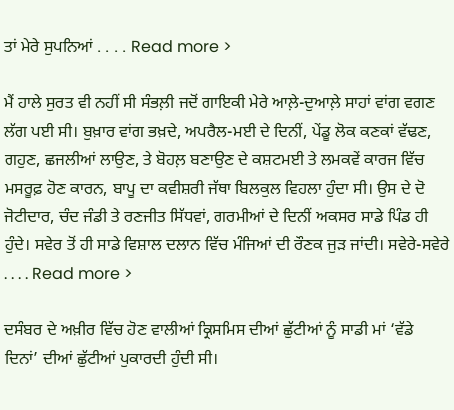ਤਾਂ ਮੇਰੇ ਸੁਪਨਿਆਂ . . . . Read more >

ਮੈਂ ਹਾਲੇ ਸੁਰਤ ਵੀ ਨਹੀਂ ਸੀ ਸੰਭਲ਼ੀ ਜਦੋਂ ਗਾਇਕੀ ਮੇਰੇ ਆਲ਼ੇ-ਦੁਆਲ਼ੇ ਸਾਹਾਂ ਵਾਂਗ ਵਗਣ ਲੱਗ ਪਈ ਸੀ। ਬੁਖ਼ਾਰ ਵਾਂਗ ਭਖ਼ਦੇ, ਅਪਰੈਲ-ਮਈ ਦੇ ਦਿਨੀਂ, ਪੇਂਡੂ ਲੋਕ ਕਣਕਾਂ ਵੱਢਣ, ਗਹੁਣ, ਛਜਲੀਆਂ ਲਾਉਣ, ਤੇ ਬੋਹਲ਼ ਬਣਾਉਣ ਦੇ ਕਸ਼ਟਮਈ ਤੇ ਲਮਕਵੇਂ ਕਾਰਜ ਵਿੱਚ ਮਸਰੂਫ਼ ਹੋਣ ਕਾਰਨ, ਬਾਪੂ ਦਾ ਕਵੀਸ਼ਰੀ ਜੱਥਾ ਬਿਲਕੁਲ ਵਿਹਲਾ ਹੁੰਦਾ ਸੀ। ਉਸ ਦੇ ਦੋ ਜੋਟੀਦਾਰ, ਚੰਦ ਜੰਡੀ ਤੇ ਰਣਜੀਤ ਸਿੱਧਵਾਂ, ਗਰਮੀਆਂ ਦੇ ਦਿਨੀਂ ਅਕਸਰ ਸਾਡੇ ਪਿੰਡ ਹੀ ਹੁੰਦੇ। ਸਵੇਰ ਤੋਂ ਹੀ ਸਾਡੇ ਵਿਸ਼ਾਲ ਦਲਾਨ ਵਿੱਚ ਮੰਜਿਆਂ ਦੀ ਰੌਣਕ ਜੁੜ ਜਾਂਦੀ। ਸਵੇਰੇ-ਸਵੇਰੇ . . . . Read more >

ਦਸੰਬਰ ਦੇ ਅਖ਼ੀਰ ਵਿੱਚ ਹੋਣ ਵਾਲੀਆਂ ਕ੍ਰਿਸਮਿਸ ਦੀਆਂ ਛੁੱਟੀਆਂ ਨੂੰ ਸਾਡੀ ਮਾਂ ‘ਵੱਡੇ ਦਿਨਾਂ’ ਦੀਆਂ ਛੁੱਟੀਆਂ ਪੁਕਾਰਦੀ ਹੁੰਦੀ ਸੀ।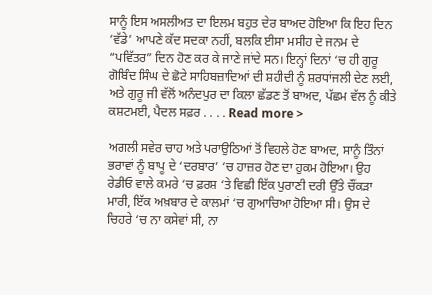ਸਾਨੂੰ ਇਸ ਅਸਲੀਅਤ ਦਾ ਇਲਮ ਬਹੁਤ ਦੇਰ ਬਾਅਦ ਹੋਇਆ ਕਿ ਇਹ ਦਿਨ ‘ਵੱਡੇ’ ਆਪਣੇ ਕੱਦ ਸਦਕਾ ਨਹੀਂ, ਬਲਕਿ ਈਸਾ ਮਸੀਹ ਦੇ ਜਨਮ ਦੇ “ਪਵਿੱਤਰ” ਦਿਨ ਹੋਣ ਕਰ ਕੇ ਜਾਣੇ ਜਾਂਦੇ ਸਨ। ਇਨ੍ਹਾਂ ਦਿਨਾਂ ‘ਚ ਹੀ ਗੁਰੂ ਗੋਬਿੰਦ ਸਿੰਘ ਦੇ ਛੋਟੇ ਸਾਹਿਬਜ਼ਾਦਿਆਂ ਦੀ ਸ਼ਹੀਦੀ ਨੂੰ ਸ਼ਰਧਾਂਜਲੀ ਦੇਣ ਲਈ, ਅਤੇ ਗੁਰੂ ਜੀ ਵੱਲੋਂ ਅਨੰਦਪੁਰ ਦਾ ਕਿਲਾ ਛੱਡਣ ਤੋਂ ਬਾਅਦ, ਪੱਛਮ ਵੱਲ ਨੂੰ ਕੀਤੇ ਕਸ਼ਟਮਈ, ਪੈਦਲ ਸਫ਼ਰ . . . . Read more >

ਅਗਲੀ ਸਵੇਰ ਚਾਹ ਅਤੇ ਪਰਾਉਠਿਆਂ ਤੋਂ ਵਿਹਲੇ ਹੋਣ ਬਾਅਦ, ਸਾਨੂੰ ਤਿੰਨਾਂ ਭਰਾਵਾਂ ਨੂੰ ਬਾਪੂ ਦੇ ‘ਦਰਬਾਰ’ ‘ਚ ਹਾਜ਼ਰ ਹੋਣ ਦਾ ਹੁਕਮ ਹੋਇਆ। ਉਹ ਰੇਡੀਓ ਵਾਲੇ ਕਮਰੇ ‘ਚ ਫ਼ਰਸ਼ ‘ਤੇ ਵਿਛੀ ਇੱਕ ਪੁਰਾਣੀ ਦਰੀ ਉੱਤੇ ਚੌਂਕੜਾ ਮਾਰੀ, ਇੱਕ ਅਖ਼ਬਾਰ ਦੇ ਕਾਲਮਾਂ ‘ਚ ਗੁਆਚਿਆ ਹੋਇਆ ਸੀ। ਉਸ ਦੇ ਚਿਹਰੇ ‘ਚ ਨਾ ਕਸੇਵਾਂ ਸੀ, ਨਾ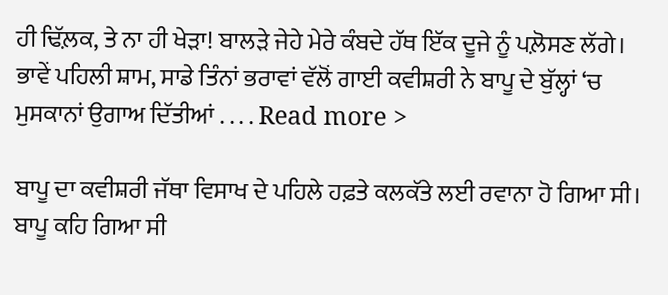ਹੀ ਢਿੱਲ਼ਕ, ਤੇ ਨਾ ਹੀ ਖੇੜਾ! ਬਾਲੜੇ ਜੇਹੇ ਮੇਰੇ ਕੰਬਦੇ ਹੱਥ ਇੱਕ ਦੂਜੇ ਨੂੰ ਪਲ਼ੋਸਣ ਲੱਗੇ। ਭਾਵੇਂ ਪਹਿਲੀ ਸ਼ਾਮ, ਸਾਡੇ ਤਿੰਨਾਂ ਭਰਾਵਾਂ ਵੱਲੋਂ ਗਾਈ ਕਵੀਸ਼ਰੀ ਨੇ ਬਾਪੂ ਦੇ ਬੁੱਲ੍ਹਾਂ ‘ਚ ਮੁਸਕਾਨਾਂ ਉਗਾਅ ਦਿੱਤੀਆਂ . . . . Read more >

ਬਾਪੂ ਦਾ ਕਵੀਸ਼ਰੀ ਜੱਥਾ ਵਿਸਾਖ ਦੇ ਪਹਿਲੇ ਹਫ਼ਤੇ ਕਲਕੱਤੇ ਲਈ ਰਵਾਨਾ ਹੋ ਗਿਆ ਸੀ। ਬਾਪੂ ਕਹਿ ਗਿਆ ਸੀ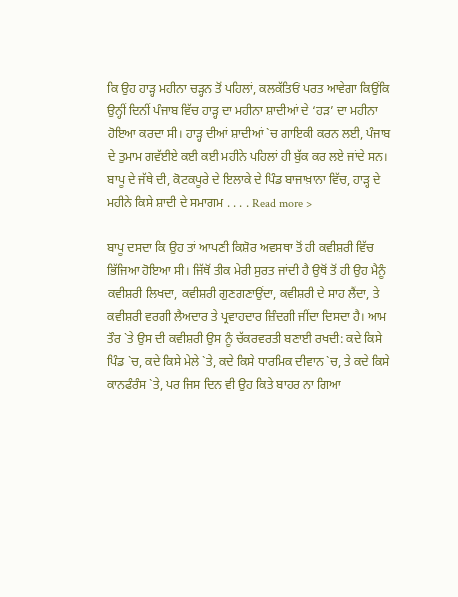ਕਿ ਉਹ ਹਾੜ੍ਹ ਮਹੀਨਾ ਚੜ੍ਹਨ ਤੋਂ ਪਹਿਲਾਂ, ਕਲਕੱਤਿਓਂ ਪਰਤ ਆਵੇਗਾ ਕਿਉਂਕਿ ਉਨ੍ਹੀਂ ਦਿਨੀਂ ਪੰਜਾਬ ਵਿੱਚ ਹਾੜ੍ਹ ਦਾ ਮਹੀਨਾ ਸ਼ਾਦੀਆਂ ਦੇ ‘ਹੜ’ ਦਾ ਮਹੀਨਾ ਹੋਇਆ ਕਰਦਾ ਸੀ। ਹਾੜ੍ਹ ਦੀਆਂ ਸ਼ਾਦੀਆਂ `ਚ ਗਾਇਕੀ ਕਰਨ ਲਈ, ਪੰਜਾਬ ਦੇ ਤੁਮਾਮ ਗਵੱਈਏ ਕਈ ਕਈ ਮਹੀਨੇ ਪਹਿਲਾਂ ਹੀ ਬੁੱਕ ਕਰ ਲਏ ਜਾਂਦੇ ਸਨ। ਬਾਪੂ ਦੇ ਜੱਥੇ ਦੀ, ਕੋਟਕਪੂਰੇ ਦੇ ਇਲਾਕੇ ਦੇ ਪਿੰਡ ਬਾਜਾਖ਼ਾਨਾ ਵਿੱਚ, ਹਾੜ੍ਹ ਦੇ ਮਹੀਨੇ ਕਿਸੇ ਸ਼ਾਦੀ ਦੇ ਸਮਾਗਮ . . . . Read more >

ਬਾਪੂ ਦਸਦਾ ਕਿ ਉਹ ਤਾਂ ਆਪਣੀ ਕਿਸ਼ੋਰ ਅਵਸਥਾ ਤੋਂ ਹੀ ਕਵੀਸ਼ਰੀ ਵਿੱਚ ਭਿੱਜਿਆ ਹੋਇਆ ਸੀ। ਜਿੱਥੋਂ ਤੀਕ ਮੇਰੀ ਸੁਰਤ ਜਾਂਦੀ ਹੈ ਉਥੋਂ ਤੋਂ ਹੀ ਉਹ ਮੈਨੂੰ ਕਵੀਸ਼ਰੀ ਲਿਖਦਾ, ਕਵੀਸ਼ਰੀ ਗੁਣਗਣਾਉਂਦਾ, ਕਵੀਸ਼ਰੀ ਦੇ ਸਾਹ ਲੈਂਦਾ, ਤੇ ਕਵੀਸ਼ਰੀ ਵਰਗੀ ਲੈਅਦਾਰ ਤੇ ਪ੍ਰਵਾਹਦਾਰ ਜ਼ਿੰਦਗੀ ਜੀਂਦਾ ਦਿਸਦਾ ਹੈ। ਆਮ ਤੌਰ `ਤੇ ਉਸ ਦੀ ਕਵੀਸ਼ਰੀ ਉਸ ਨੂੰ ਚੱਕਰਵਰਤੀ ਬਣਾਈ ਰਖਦੀ: ਕਦੇ ਕਿਸੇ ਪਿੰਡ `ਚ, ਕਦੇ ਕਿਸੇ ਮੇਲੇ `ਤੇ, ਕਦੇ ਕਿਸੇ ਧਾਰਮਿਕ ਦੀਵਾਨ `ਚ, ਤੇ ਕਦੇ ਕਿਸੇ ਕਾਨਫੰਰੰਸ `ਤੇ, ਪਰ ਜਿਸ ਦਿਨ ਵੀ ਉਹ ਕਿਤੇ ਬਾਹਰ ਨਾ ਗਿਆ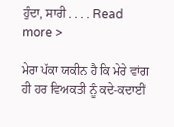ਹੁੰਦਾ, ਸਾਰੀ . . . . Read more >

ਮੇਰਾ ਪੱਕਾ ਯਕੀਨ ਹੈ ਕਿ ਮੇਰੇ ਵਾਂਗ ਹੀ ਹਰ ਵਿਅਕਤੀ ਨੂੰ ਕਦੇ-ਕਦਾਈਂ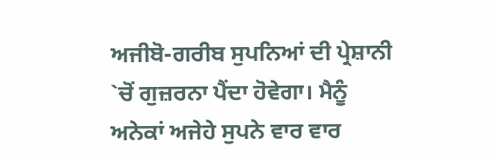ਅਜੀਬੋ-ਗਰੀਬ ਸੁਪਨਿਆਂ ਦੀ ਪ੍ਰੇਸ਼ਾਨੀ `ਚੋਂ ਗੁਜ਼ਰਨਾ ਪੈਂਦਾ ਹੋਵੇਗਾ। ਮੈਨੂੰ ਅਨੇਕਾਂ ਅਜੇਹੇ ਸੁਪਨੇ ਵਾਰ ਵਾਰ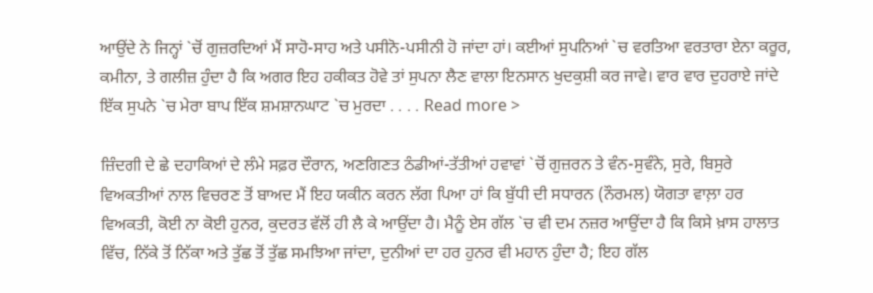ਆਉਂਦੇ ਨੇ ਜਿਨ੍ਹਾਂ `ਚੋਂ ਗੁਜ਼ਰਦਿਆਂ ਮੈਂ ਸਾਹੋ-ਸਾਹ ਅਤੇ ਪਸੀਨੋ-ਪਸੀਨੀ ਹੋ ਜਾਂਦਾ ਹਾਂ। ਕਈਆਂ ਸੁਪਨਿਆਂ `ਚ ਵਰਤਿਆ ਵਰਤਾਰਾ ਏਨਾ ਕਰੂਰ, ਕਮੀਨਾ, ਤੇ ਗਲੀਜ਼ ਹੁੰਦਾ ਹੈ ਕਿ ਅਗਰ ਇਹ ਹਕੀਕਤ ਹੋਵੇ ਤਾਂ ਸੁਪਨਾ ਲੈਣ ਵਾਲਾ ਇਨਸਾਨ ਖੁਦਕੁਸ਼ੀ ਕਰ ਜਾਵੇ। ਵਾਰ ਵਾਰ ਦੁਹਰਾਏ ਜਾਂਦੇ ਇੱਕ ਸੁਪਨੇ `ਚ ਮੇਰਾ ਬਾਪ ਇੱਕ ਸ਼ਮਸ਼ਾਨਘਾਟ `ਚ ਮੁਰਦਾ . . . . Read more >

ਜ਼ਿੰਦਗੀ ਦੇ ਛੇ ਦਹਾਕਿਆਂ ਦੇ ਲੰਮੇ ਸਫ਼ਰ ਦੌਰਾਨ, ਅਣਗਿਣਤ ਠੰਡੀਆਂ-ਤੱਤੀਆਂ ਹਵਾਵਾਂ `ਚੋਂ ਗੁਜ਼ਰਨ ਤੇ ਵੰਨ-ਸੁਵੰਨੇ, ਸੁਰੇ, ਬਿਸੁਰੇ ਵਿਅਕਤੀਆਂ ਨਾਲ ਵਿਚਰਣ ਤੋਂ ਬਾਅਦ ਮੈਂ ਇਹ ਯਕੀਨ ਕਰਨ ਲੱਗ ਪਿਆ ਹਾਂ ਕਿ ਬੁੱਧੀ ਦੀ ਸਧਾਰਨ (ਨੌਰਮਲ) ਯੋਗਤਾ ਵਾਲ਼ਾ ਹਰ ਵਿਅਕਤੀ, ਕੋਈ ਨਾ ਕੋਈ ਹੁਨਰ, ਕੁਦਰਤ ਵੱਲੋਂ ਹੀ ਲੈ ਕੇ ਆਉਂਦਾ ਹੈ। ਮੈਨੂੰ ਏਸ ਗੱਲ `ਚ ਵੀ ਦਮ ਨਜ਼ਰ ਆਉਂਦਾ ਹੈ ਕਿ ਕਿਸੇ ਖ਼ਾਸ ਹਾਲਾਤ ਵਿੱਚ, ਨਿੱਕੇ ਤੋਂ ਨਿੱਕਾ ਅਤੇ ਤੁੱਛ ਤੋਂ ਤੁੱਛ ਸਮਝਿਆ ਜਾਂਦਾ, ਦੁਨੀਆਂ ਦਾ ਹਰ ਹੁਨਰ ਵੀ ਮਹਾਨ ਹੁੰਦਾ ਹੈ; ਇਹ ਗੱਲ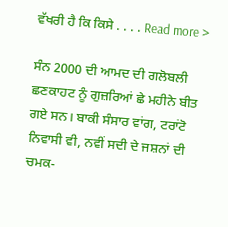ਵੱਖਰੀ ਹੈ ਕਿ ਕਿਸੇ . . . . Read more >

ਸੰਨ 2000 ਦੀ ਆਮਦ ਦੀ ਗਲੋਬਲੀ ਛਣਕਾਹਟ ਨੂੰ ਗੁਜ਼ਰਿਆਂ ਛੇ ਮਹੀਨੇ ਬੀਤ ਗਏ ਸਨ। ਬਾਕੀ ਸੰਸਾਰ ਵਾਂਗ, ਟਰਾਂਟੋ ਨਿਵਾਸੀ ਵੀ, ਨਵੀਂ ਸਦੀ ਦੇ ਜਸ਼ਨਾਂ ਦੀ ਚਮਕ-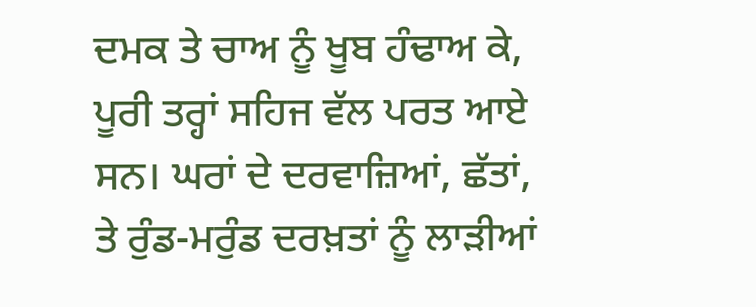ਦਮਕ ਤੇ ਚਾਅ ਨੂੰ ਖੂਬ ਹੰਢਾਅ ਕੇ, ਪੂਰੀ ਤਰ੍ਹਾਂ ਸਹਿਜ ਵੱਲ ਪਰਤ ਆਏ ਸਨ। ਘਰਾਂ ਦੇ ਦਰਵਾਜ਼ਿਆਂ, ਛੱਤਾਂ, ਤੇ ਰੁੰਡ-ਮਰੁੰਡ ਦਰਖ਼ਤਾਂ ਨੂੰ ਲਾੜੀਆਂ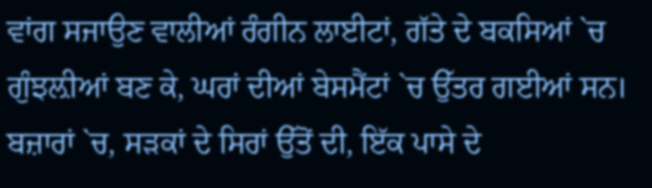ਵਾਂਗ ਸਜਾਉਣ ਵਾਲੀਆਂ ਰੰਗੀਨ ਲਾਈਟਾਂ, ਗੱਤੇ ਦੇ ਬਕਸਿਆਂ `ਚ ਗੁੰਝਲ਼ੀਆਂ ਬਣ ਕੇ, ਘਰਾਂ ਦੀਆਂ ਬੇਸਮੈਂਟਾਂ `ਚ ਉੱਤਰ ਗਈਆਂ ਸਨ। ਬਜ਼ਾਰਾਂ `ਚ, ਸੜਕਾਂ ਦੇ ਸਿਰਾਂ ਉੱਤੋਂ ਦੀ, ਇੱਕ ਪਾਸੇ ਦੇ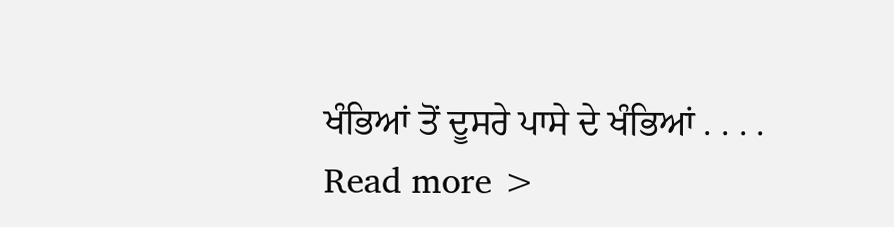ਖੰਭਿਆਂ ਤੋਂ ਦੂਸਰੇ ਪਾਸੇ ਦੇ ਖੰਭਿਆਂ . . . . Read more >